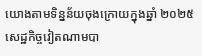យោងតាមទិន្នន័យចុងក្រោយក្នុងឆ្នាំ ២០២៥ សេដ្ឋកិច្ចវៀតណាមបា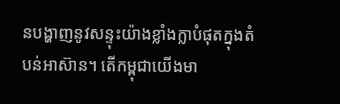នបង្ហាញនូវសន្ទុះយ៉ាងខ្លាំងក្លាបំផុតក្នុងតំបន់អាស៊ាន។ តើកម្ពុជាយើងមា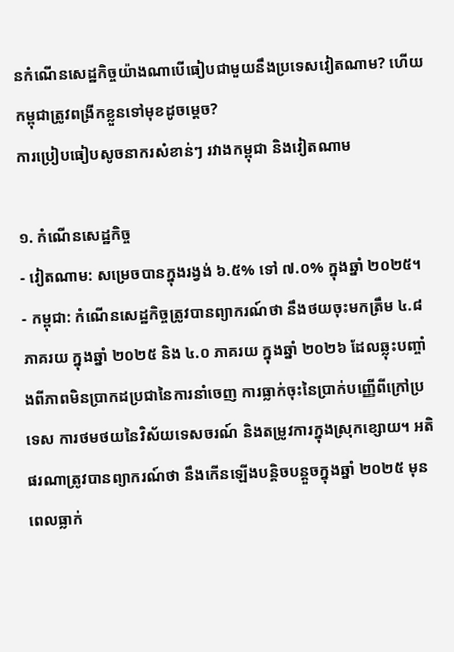នកំណើនសេដ្ឋកិច្ចយ៉ាងណាបើធៀបជាមួយនឹងប្រទេសវៀតណាម? ហើយកម្ពុជាត្រូវពង្រីកខ្លួនទៅមុខដូចម្ដេច?
ការប្រៀបធៀបសូចនាករសំខាន់ៗ រវាងកម្ពុជា និងវៀតណាម

១. កំណើនសេដ្ឋកិច្ច
- វៀតណាម: សម្រេចបានក្នុងរង្វង់ ៦.៥% ទៅ ៧.០% ក្នុងឆ្នាំ ២០២៥។
- កម្ពុជា: កំណើនសេដ្ឋកិច្ចត្រូវបានព្យាករណ៍ថា នឹងថយចុះមកត្រឹម ៤.៨ ភាគរយ ក្នុងឆ្នាំ ២០២៥ និង ៤.០ ភាគរយ ក្នុងឆ្នាំ ២០២៦ ដែលឆ្លុះបញ្ចាំងពីភាពមិនប្រាកដប្រជានៃការនាំចេញ ការធ្លាក់ចុះនៃប្រាក់បញ្ញើពីក្រៅប្រទេស ការថមថយនៃវិស័យទេសចរណ៍ និងតម្រូវការក្នុងស្រុកខ្សោយ។ អតិផរណាត្រូវបានព្យាករណ៍ថា នឹងកើនឡើងបន្តិចបន្តួចក្នុងឆ្នាំ ២០២៥ មុនពេលធ្លាក់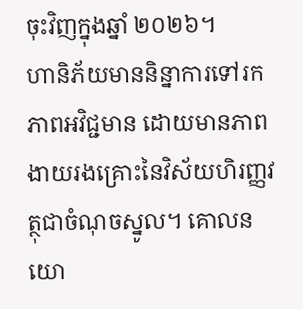ចុះវិញក្នុងឆ្នាំ ២០២៦។
ហានិភ័យមាននិន្នាការទៅរកភាពអវិជ្ជមាន ដោយមានភាពងាយរងគ្រោះនៃវិស័យហិរញ្ញវត្ថុជាចំណុចស្នូល។ គោលនយោ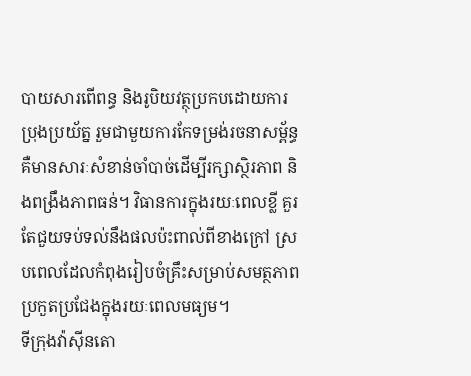បាយសារពើពន្ធ និងរូបិយវត្ថុប្រកបដោយការប្រុងប្រយ័ត្ន រួមជាមួយការកែទម្រង់រចនាសម្ព័ន្ធ គឺមានសារៈសំខាន់ចាំបាច់ដើម្បីរក្សាស្ថិរភាព និងពង្រឹងភាពធន់។ វិធានការក្នុងរយៈពេលខ្លី គួរតែជួយទប់ទល់នឹងផលប៉ះពាល់ពីខាងក្រៅ ស្របពេលដែលកំពុងរៀបចំគ្រឹះសម្រាប់សមត្ថភាពប្រកួតប្រជែងក្នុងរយៈពេលមធ្យម។
ទីក្រុងវ៉ាស៊ីនតោ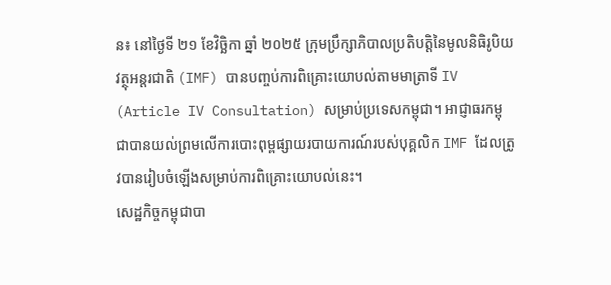ន៖ នៅថ្ងៃទី ២១ ខែវិច្ឆិកា ឆ្នាំ ២០២៥ ក្រុមប្រឹក្សាភិបាលប្រតិបត្តិនៃមូលនិធិរូបិយវត្ថុអន្តរជាតិ (IMF) បានបញ្ចប់ការពិគ្រោះយោបល់តាមមាត្រាទី IV (Article IV Consultation) សម្រាប់ប្រទេសកម្ពុជា។ អាជ្ញាធរកម្ពុជាបានយល់ព្រមលើការបោះពុម្ពផ្សាយរបាយការណ៍របស់បុគ្គលិក IMF ដែលត្រូវបានរៀបចំឡើងសម្រាប់ការពិគ្រោះយោបល់នេះ។
សេដ្ឋកិច្ចកម្ពុជាបា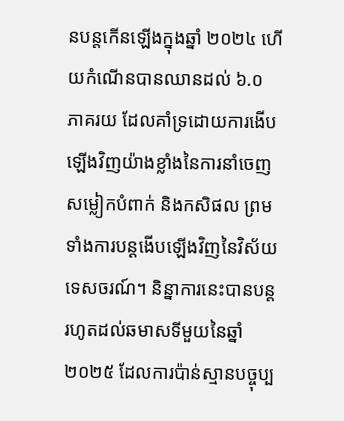នបន្តកើនឡើងក្នុងឆ្នាំ ២០២៤ ហើយកំណើនបានឈានដល់ ៦.០ ភាគរយ ដែលគាំទ្រដោយការងើបឡើងវិញយ៉ាងខ្លាំងនៃការនាំចេញសម្លៀកបំពាក់ និងកសិផល ព្រមទាំងការបន្តងើបឡើងវិញនៃវិស័យទេសចរណ៍។ និន្នាការនេះបានបន្តរហូតដល់ឆមាសទីមួយនៃឆ្នាំ ២០២៥ ដែលការប៉ាន់ស្មានបច្ចុប្ប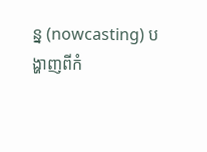ន្ន (nowcasting) បង្ហាញពីកំ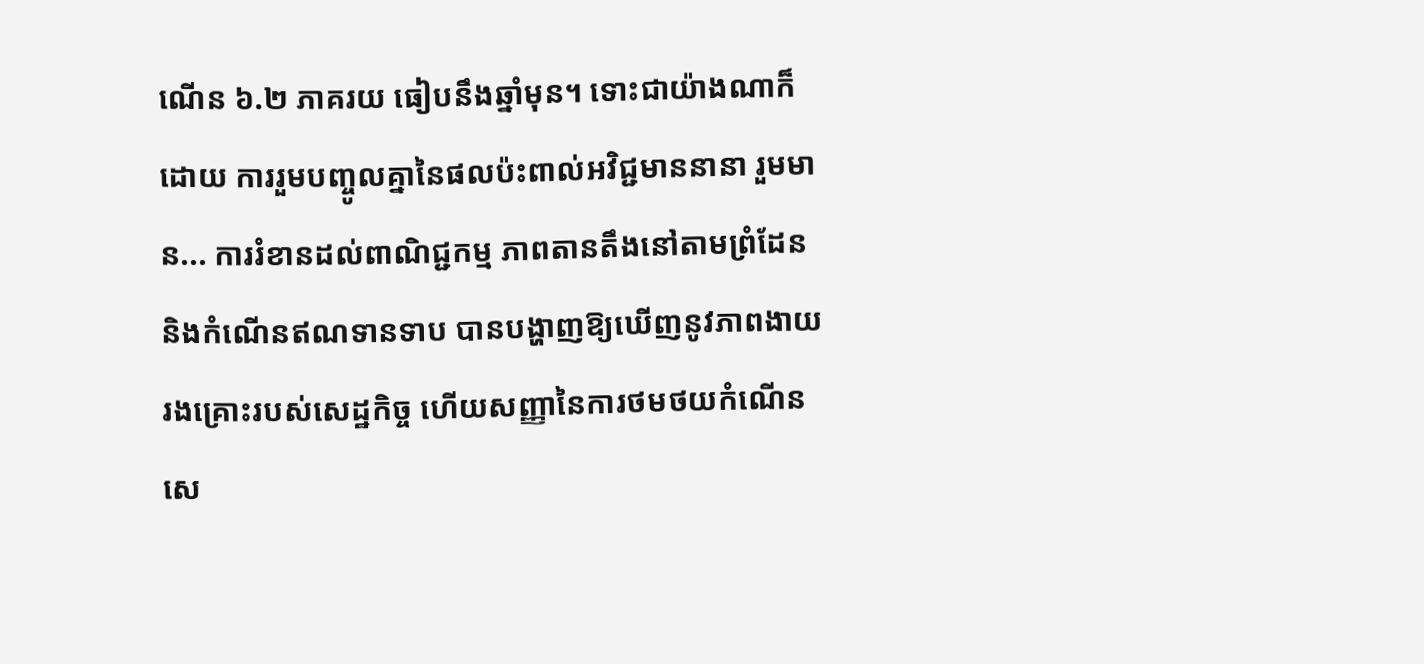ណើន ៦.២ ភាគរយ ធៀបនឹងឆ្នាំមុន។ ទោះជាយ៉ាងណាក៏ដោយ ការរួមបញ្ចូលគ្នានៃផលប៉ះពាល់អវិជ្ជមាននានា រួមមាន... ការរំខានដល់ពាណិជ្ជកម្ម ភាពតានតឹងនៅតាមព្រំដែន និងកំណើនឥណទានទាប បានបង្ហាញឱ្យឃើញនូវភាពងាយរងគ្រោះរបស់សេដ្ឋកិច្ច ហើយសញ្ញានៃការថមថយកំណើនសេ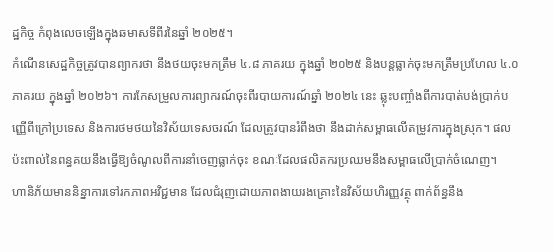ដ្ឋកិច្ច កំពុងលេចឡើងក្នុងឆមាសទីពីរនៃឆ្នាំ ២០២៥។
កំណើនសេដ្ឋកិច្ចត្រូវបានព្យាករថា នឹងថយចុះមកត្រឹម ៤.៨ ភាគរយ ក្នុងឆ្នាំ ២០២៥ និងបន្តធ្លាក់ចុះមកត្រឹមប្រហែល ៤.០ ភាគរយ ក្នុងឆ្នាំ ២០២៦។ ការកែសម្រួលការព្យាករណ៍ចុះពីរបាយការណ៍ឆ្នាំ ២០២៤ នេះ ឆ្លុះបញ្ចាំងពីការបាត់បង់ប្រាក់បញ្ញើពីក្រៅប្រទេស និងការថមថយនៃវិស័យទេសចរណ៍ ដែលត្រូវបានរំពឹងថា នឹងដាក់សម្ពាធលើតម្រូវការក្នុងស្រុក។ ផលប៉ះពាល់នៃពន្ធគយនឹងធ្វើឱ្យចំណូលពីការនាំចេញធ្លាក់ចុះ ខណៈដែលផលិតករប្រឈមនឹងសម្ពាធលើប្រាក់ចំណេញ។
ហានិភ័យមាននិន្នាការទៅរកភាពអវិជ្ជមាន ដែលជំរុញដោយភាពងាយរងគ្រោះនៃវិស័យហិរញ្ញវត្ថុ ពាក់ព័ន្ធនឹង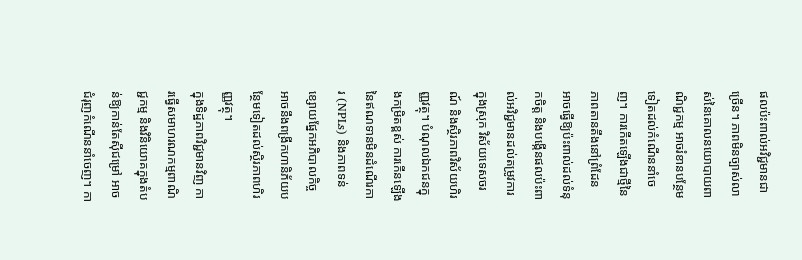ផលប៉ះពាល់អវិជ្ជមានជាច្រើន។ ភាពមិនច្បាស់លាស់នៃគោលនយោបាយពាណិជ្ជកម្ម អាចរំខានបន្ថែមទៀតដល់កំណើននាំចេញ។ ការកើតឡើងជាថ្មីនៃភាពតានតឹងនៅព្រំដែន អាចធ្វើឱ្យប៉ះពាល់ដល់ទំនុកចិត្ត និងបង្កើនផលប៉ះពាល់អវិជ្ជមានដល់តម្រូវការក្នុងស្រុក វិស័យទេសចរណ៍ និងស្ថិរភាពវិស័យហិរញ្ញវត្ថុ។ បំណុលឯកជនក្នុងកម្រិតខ្ពស់ ការកើនឡើងនៃឥណទានមិនដំណើរការ (NPLs) និងភាពទន់ខ្សោយផ្នែកអភិបាលកិច្ច អាចនឹងពង្រីកហានិភ័យបន្ថែមទៀតដល់ស្ថិរភាពហិរញ្ញវត្ថុ។
ក្នុងទិដ្ឋភាពវិជ្ជមានវិញ ការធ្វើសមាហរណកម្មពាណិជ្ជកម្ម និងវិនិយោគក្នុងតំបន់ឱ្យកាន់តែស៊ីជម្រៅ អាចជំរុញកំណើននាំចេញ។ កា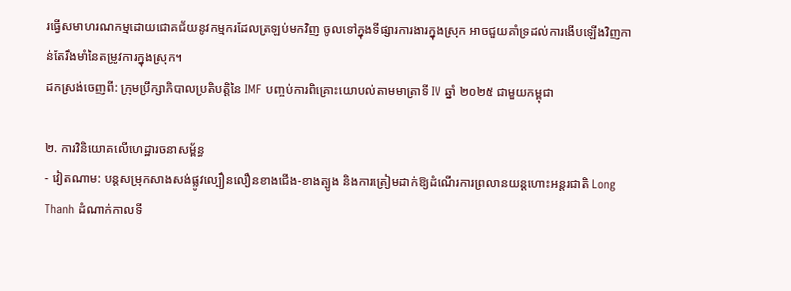រធ្វើសមាហរណកម្មដោយជោគជ័យនូវកម្មករដែលត្រឡប់មកវិញ ចូលទៅក្នុងទីផ្សារការងារក្នុងស្រុក អាចជួយគាំទ្រដល់ការងើបឡើងវិញកាន់តែរឹងមាំនៃតម្រូវការក្នុងស្រុក។
ដកស្រង់ចេញពី: ក្រុមប្រឹក្សាភិបាលប្រតិបត្តិនៃ IMF បញ្ចប់ការពិគ្រោះយោបល់តាមមាត្រាទី IV ឆ្នាំ ២០២៥ ជាមួយកម្ពុជា

២. ការវិនិយោគលើហេដ្ឋារចនាសម្ព័ន្ធ
- វៀតណាម: បន្តសម្រុកសាងសង់ផ្លូវល្បឿនលឿនខាងជើង-ខាងត្បូង និងការត្រៀមដាក់ឱ្យដំណើរការព្រលានយន្តហោះអន្តរជាតិ Long Thanh ដំណាក់កាលទី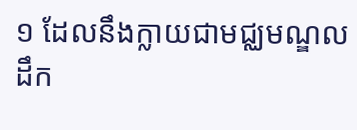១ ដែលនឹងក្លាយជាមជ្ឈមណ្ឌលដឹក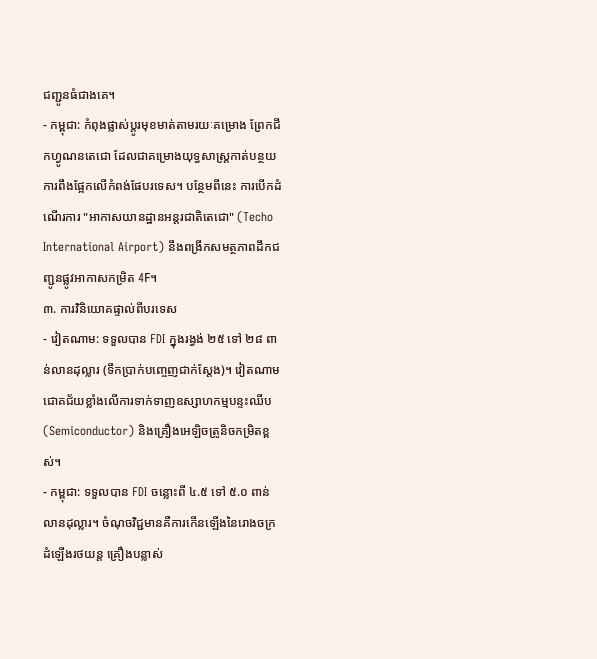ជញ្ជូនធំជាងគេ។
- កម្ពុជា: កំពុងផ្លាស់ប្តូរមុខមាត់តាមរយៈគម្រោង ព្រែកជីកហ្វូណនតេជោ ដែលជាគម្រោងយុទ្ធសាស្ត្រកាត់បន្ថយការពឹងផ្អែកលើកំពង់ផែបរទេស។ បន្ថែមពីនេះ ការបើកដំណើរការ "អាកាសយានដ្ឋានអន្តរជាតិតេជោ" (Techo International Airport) នឹងពង្រីកសមត្ថភាពដឹកជញ្ជូនផ្លូវអាកាសកម្រិត 4F។
៣. ការវិនិយោគផ្ទាល់ពីបរទេស
- វៀតណាម: ទទួលបាន FDI ក្នុងរង្វង់ ២៥ ទៅ ២៨ ពាន់លានដុល្លារ (ទឹកប្រាក់បញ្ចេញជាក់ស្តែង)។ វៀតណាមជោគជ័យខ្លាំងលើការទាក់ទាញឧស្សាហកម្មបន្ទះឈីប (Semiconductor) និងគ្រឿងអេឡិចត្រូនិចកម្រិតខ្ពស់។
- កម្ពុជា: ទទួលបាន FDI ចន្លោះពី ៤.៥ ទៅ ៥.០ ពាន់លានដុល្លារ។ ចំណុចវិជ្ជមានគឺការកើនឡើងនៃរោងចក្រដំឡើងរថយន្ត គ្រឿងបន្លាស់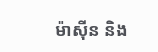ម៉ាស៊ីន និង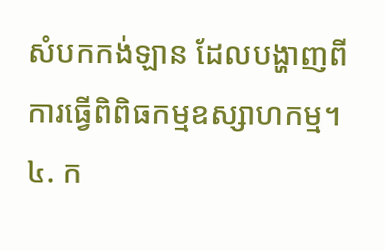សំបកកង់ឡាន ដែលបង្ហាញពីការធ្វើពិពិធកម្មឧស្សាហកម្ម។
៤. ក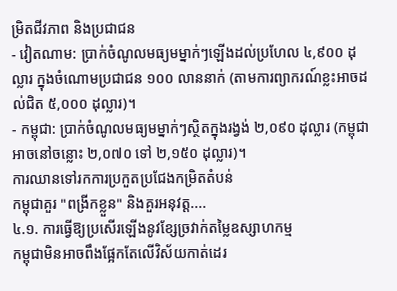ម្រិតជីវភាព និងប្រជាជន
- វៀតណាម: ប្រាក់ចំណូលមធ្យមម្នាក់ៗឡើងដល់ប្រហែល ៤,៩០០ ដុល្លារ ក្នុងចំណោមប្រជាជន ១០០ លាននាក់ (តាមការព្យាករណ៍ខ្លះអាចដល់ជិត ៥,០០០ ដុល្លារ)។
- កម្ពុជា: ប្រាក់ចំណូលមធ្យមម្នាក់ៗស្ថិតក្នុងរង្វង់ ២,០៩០ ដុល្លារ (កម្ពុជាអាចនៅចន្លោះ ២,០៧០ ទៅ ២,១៥០ ដុល្លារ)។
ការឈានទៅរកការប្រកួតប្រជែងកម្រិតតំបន់
កម្ពុជាគួរ "ពង្រីកខ្លួន" និងគួរអនុវត្ត....
៤.១. ការធ្វើឱ្យប្រសើរឡើងនូវខ្សែច្រវាក់តម្លៃឧស្សាហកម្ម
កម្ពុជាមិនអាចពឹងផ្អែកតែលើវិស័យកាត់ដេរ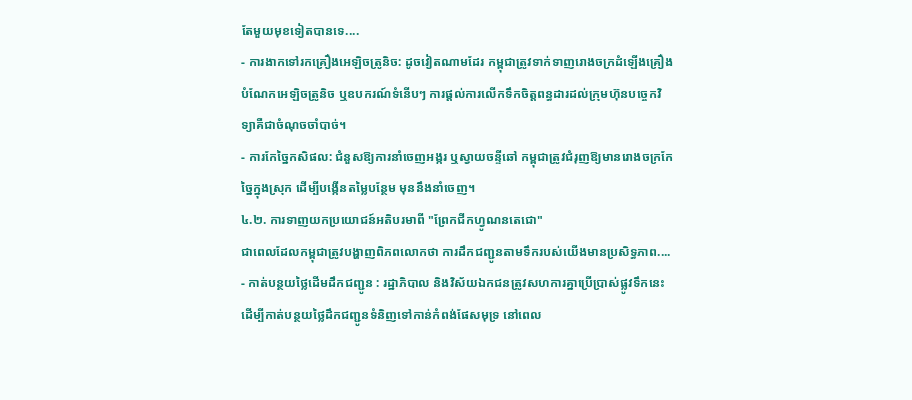តែមួយមុខទៀតបានទេ....
- ការងាកទៅរកគ្រឿងអេឡិចត្រូនិច: ដូចវៀតណាមដែរ កម្ពុជាត្រូវទាក់ទាញរោងចក្រដំឡើងគ្រឿងបំណែកអេឡិចត្រូនិច ឬឧបករណ៍ទំនើបៗ ការផ្តល់ការលើកទឹកចិត្តពន្ធដារដល់ក្រុមហ៊ុនបច្ចេកវិទ្យាគឺជាចំណុចចាំបាច់។
- ការកែច្នៃកសិផល: ជំនួសឱ្យការនាំចេញអង្ករ ឬស្វាយចន្ទីឆៅ កម្ពុជាត្រូវជំរុញឱ្យមានរោងចក្រកែច្នៃក្នុងស្រុក ដើម្បីបង្កើនតម្លៃបន្ថែម មុននឹងនាំចេញ។
៤.២. ការទាញយកប្រយោជន៍អតិបរមាពី "ព្រែកជីកហ្វូណនតេជោ"
ជាពេលដែលកម្ពុជាត្រូវបង្ហាញពិភពលោកថា ការដឹកជញ្ជូនតាមទឹករបស់យើងមានប្រសិទ្ធភាព....
- កាត់បន្ថយថ្លៃដើមដឹកជញ្ជូន : រដ្ឋាភិបាល និងវិស័យឯកជនត្រូវសហការគ្នាប្រើប្រាស់ផ្លូវទឹកនេះ ដើម្បីកាត់បន្ថយថ្លៃដឹកជញ្ជូនទំនិញទៅកាន់កំពង់ផែសមុទ្រ នៅពេល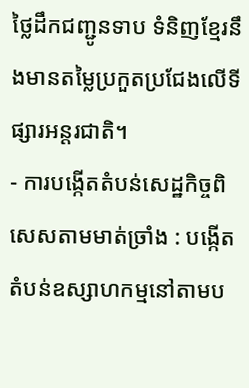ថ្លៃដឹកជញ្ជូនទាប ទំនិញខ្មែរនឹងមានតម្លៃប្រកួតប្រជែងលើទីផ្សារអន្តរជាតិ។
- ការបង្កើតតំបន់សេដ្ឋកិច្ចពិសេសតាមមាត់ច្រាំង : បង្កើតតំបន់ឧស្សាហកម្មនៅតាមប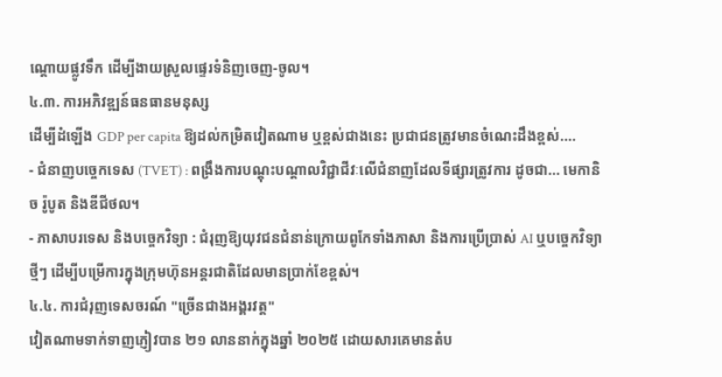ណ្តោយផ្លូវទឹក ដើម្បីងាយស្រួលផ្ទេរទំនិញចេញ-ចូល។
៤.៣. ការអភិវឌ្ឍន៍ធនធានមនុស្ស
ដើម្បីដំឡើង GDP per capita ឱ្យដល់កម្រិតវៀតណាម ឬខ្ពស់ជាងនេះ ប្រជាជនត្រូវមានចំណេះដឹងខ្ពស់....
- ជំនាញបច្ចេកទេស (TVET) : ពង្រឹងការបណ្តុះបណ្តាលវិជ្ជាជីវៈលើជំនាញដែលទីផ្សារត្រូវការ ដូចជា... មេកានិច រ៉ូបូត និងឌីជីថល។
- ភាសាបរទេស និងបច្ចេកវិទ្យា : ជំរុញឱ្យយុវជនជំនាន់ក្រោយពូកែទាំងភាសា និងការប្រើប្រាស់ AI ឬបច្ចេកវិទ្យាថ្មីៗ ដើម្បីបម្រើការក្នុងក្រុមហ៊ុនអន្តរជាតិដែលមានប្រាក់ខែខ្ពស់។
៤.៤. ការជំរុញទេសចរណ៍ "ច្រើនជាងអង្គរវត្ត"
វៀតណាមទាក់ទាញភ្ញៀវបាន ២១ លាននាក់ក្នុងឆ្នាំ ២០២៥ ដោយសារគេមានតំប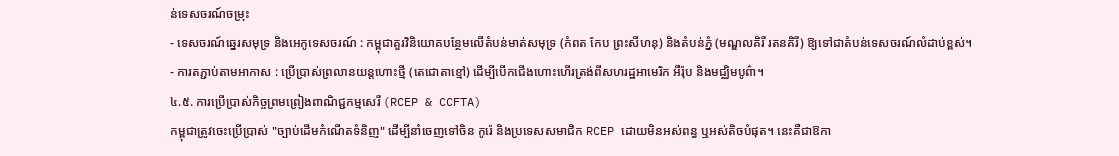ន់ទេសចរណ៍ចម្រុះ
- ទេសចរណ៍ឆ្នេរសមុទ្រ និងអេកូទេសចរណ៍ : កម្ពុជាគួរវិនិយោគបន្ថែមលើតំបន់មាត់សមុទ្រ (កំពត កែប ព្រះសីហនុ) និងតំបន់ភ្នំ (មណ្ឌលគិរី រតនគិរី) ឱ្យទៅជាតំបន់ទេសចរណ៍លំដាប់ខ្ពស់។
- ការតភ្ជាប់តាមអាកាស : ប្រើប្រាស់ព្រលានយន្តហោះថ្មី (តេជោតាខ្មៅ) ដើម្បីបើកជើងហោះហើរត្រង់ពីសហរដ្ឋអាមេរិក អឺរ៉ុប និងមជ្ឈិមបូព៌ា។
៤.៥. ការប្រើប្រាស់កិច្ចព្រមព្រៀងពាណិជ្ជកម្មសេរី (RCEP & CCFTA)
កម្ពុជាត្រូវចេះប្រើប្រាស់ "ច្បាប់ដើមកំណើតទំនិញ" ដើម្បីនាំចេញទៅចិន កូរ៉េ និងប្រទេសសមាជិក RCEP ដោយមិនអស់ពន្ធ ឬអស់តិចបំផុត។ នេះគឺជាឱកា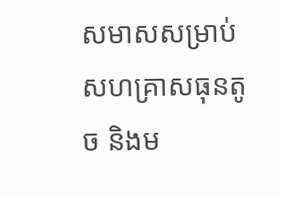សមាសសម្រាប់សហគ្រាសធុនតូច និងម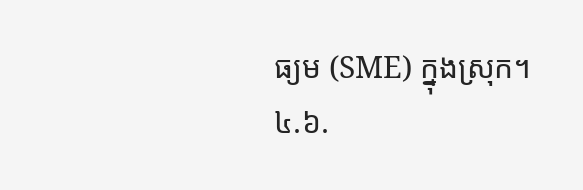ធ្យម (SME) ក្នុងស្រុក។
៤.៦.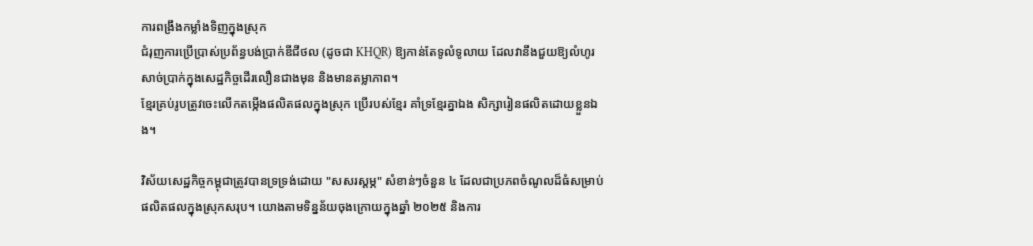ការពង្រឹងកម្លាំងទិញក្នុងស្រុក
ជំរុញការប្រើប្រាស់ប្រព័ន្ធបង់ប្រាក់ឌីជីថល (ដូចជា KHQR) ឱ្យកាន់តែទូលំទូលាយ ដែលវានឹងជួយឱ្យលំហូរសាច់ប្រាក់ក្នុងសេដ្ឋកិច្ចដើរលឿនជាងមុន និងមានតម្លាភាព។
ខ្មែរគ្រប់រូបត្រូវចេះលើកតម្កើងផលិតផលក្នុងស្រុក ប្រើរបស់ខ្មែរ គាំទ្រខ្មែរគ្នាឯង សិក្សារៀនផលិតដោយខ្លួនឯង។

វិស័យសេដ្ឋកិច្ចកម្ពុជាត្រូវបានទ្រទ្រង់ដោយ "សសរស្តម្ភ" សំខាន់ៗចំនួន ៤ ដែលជាប្រភពចំណូលដ៏ធំសម្រាប់ផលិតផលក្នុងស្រុកសរុប។ យោងតាមទិន្នន័យចុងក្រោយក្នុងឆ្នាំ ២០២៥ និងការ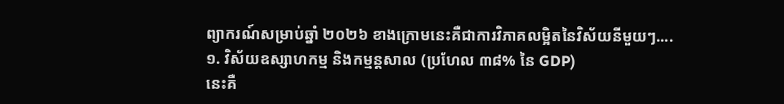ព្យាករណ៍សម្រាប់ឆ្នាំ ២០២៦ ខាងក្រោមនេះគឺជាការវិភាគលម្អិតនៃវិស័យនីមួយៗ....
១. វិស័យឧស្សាហកម្ម និងកម្មន្តសាល (ប្រហែល ៣៨% នៃ GDP)
នេះគឺ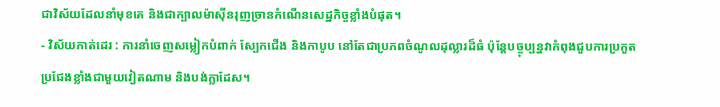ជាវិស័យដែលនាំមុខគេ និងជាក្បាលម៉ាស៊ីនរុញច្រានកំណើនសេដ្ឋកិច្ចខ្លាំងបំផុត។
- វិស័យកាត់ដេរ : ការនាំចេញសម្លៀកបំពាក់ ស្បែកជើង និងកាបូប នៅតែជាប្រភពចំណូលដុល្លារដ៏ធំ ប៉ុន្តែបច្ចុប្បន្នវាកំពុងជួបការប្រកួតប្រជែងខ្លាំងជាមួយវៀតណាម និងបង់ក្លាដែស។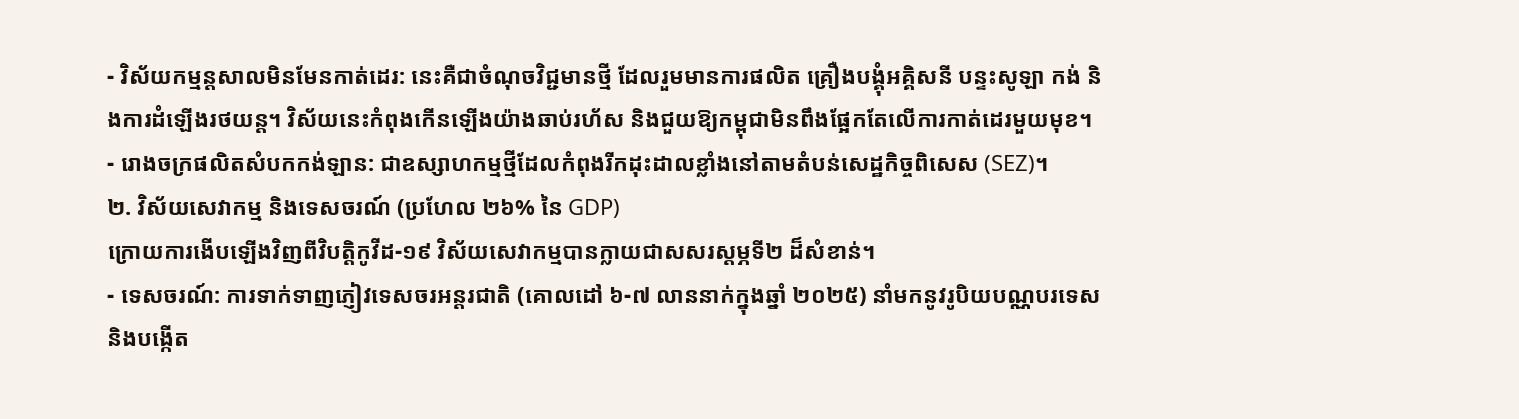- វិស័យកម្មន្តសាលមិនមែនកាត់ដេរ: នេះគឺជាចំណុចវិជ្ជមានថ្មី ដែលរួមមានការផលិត គ្រឿងបង្គុំអគ្គិសនី បន្ទះសូឡា កង់ និងការដំឡើងរថយន្ត។ វិស័យនេះកំពុងកើនឡើងយ៉ាងឆាប់រហ័ស និងជួយឱ្យកម្ពុជាមិនពឹងផ្អែកតែលើការកាត់ដេរមួយមុខ។
- រោងចក្រផលិតសំបកកង់ឡាន: ជាឧស្សាហកម្មថ្មីដែលកំពុងរីកដុះដាលខ្លាំងនៅតាមតំបន់សេដ្ឋកិច្ចពិសេស (SEZ)។
២. វិស័យសេវាកម្ម និងទេសចរណ៍ (ប្រហែល ២៦% នៃ GDP)
ក្រោយការងើបឡើងវិញពីវិបត្តិកូវីដ-១៩ វិស័យសេវាកម្មបានក្លាយជាសសរស្តម្ភទី២ ដ៏សំខាន់។
- ទេសចរណ៍: ការទាក់ទាញភ្ញៀវទេសចរអន្តរជាតិ (គោលដៅ ៦-៧ លាននាក់ក្នុងឆ្នាំ ២០២៥) នាំមកនូវរូបិយបណ្ណបរទេស និងបង្កើត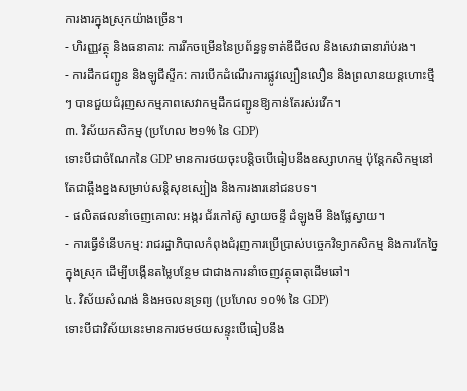ការងារក្នុងស្រុកយ៉ាងច្រើន។
- ហិរញ្ញវត្ថុ និងធនាគារ: ការរីកចម្រើននៃប្រព័ន្ធទូទាត់ឌីជីថល និងសេវាធានារ៉ាប់រង។
- ការដឹកជញ្ជូន និងឡូជីស្ទីក: ការបើកដំណើរការផ្លូវល្បឿនលឿន និងព្រលានយន្តហោះថ្មីៗ បានជួយជំរុញសកម្មភាពសេវាកម្មដឹកជញ្ជូនឱ្យកាន់តែរស់រវើក។
៣. វិស័យកសិកម្ម (ប្រហែល ២១% នៃ GDP)
ទោះបីជាចំណែកនៃ GDP មានការថយចុះបន្តិចបើធៀបនឹងឧស្សាហកម្ម ប៉ុន្តែកសិកម្មនៅតែជាឆ្អឹងខ្នងសម្រាប់សន្តិសុខស្បៀង និងការងារនៅជនបទ។
- ផលិតផលនាំចេញគោល: អង្ករ ជ័រកៅស៊ូ ស្វាយចន្ទី ដំឡូងមី និងផ្លែស្វាយ។
- ការធ្វើទំនើបកម្ម: រាជរដ្ឋាភិបាលកំពុងជំរុញការប្រើប្រាស់បច្ចេកវិទ្យាកសិកម្ម និងការកែច្នៃក្នុងស្រុក ដើម្បីបង្កើនតម្លៃបន្ថែម ជាជាងការនាំចេញវត្ថុធាតុដើមឆៅ។
៤. វិស័យសំណង់ និងអចលនទ្រព្យ (ប្រហែល ១០% នៃ GDP)
ទោះបីជាវិស័យនេះមានការថមថយសន្ទុះបើធៀបនឹង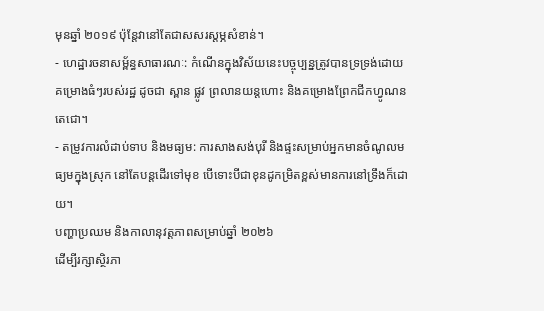មុនឆ្នាំ ២០១៩ ប៉ុន្តែវានៅតែជាសសរស្តម្ភសំខាន់។
- ហេដ្ឋារចនាសម្ព័ន្ធសាធារណៈ: កំណើនក្នុងវិស័យនេះបច្ចុប្បន្នត្រូវបានទ្រទ្រង់ដោយគម្រោងធំៗរបស់រដ្ឋ ដូចជា ស្ពាន ផ្លូវ ព្រលានយន្តហោះ និងគម្រោងព្រែកជីកហ្វូណនតេជោ។
- តម្រូវការលំដាប់ទាប និងមធ្យម: ការសាងសង់បុរី និងផ្ទះសម្រាប់អ្នកមានចំណូលមធ្យមក្នុងស្រុក នៅតែបន្តដើរទៅមុខ បើទោះបីជាខុនដូកម្រិតខ្ពស់មានការនៅទ្រឹងក៏ដោយ។
បញ្ហាប្រឈម និងកាលានុវត្តភាពសម្រាប់ឆ្នាំ ២០២៦
ដើម្បីរក្សាស្ថិរភា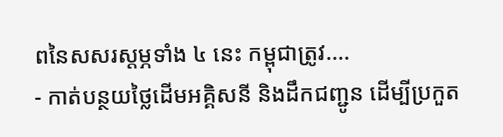ពនៃសសរស្តម្ភទាំង ៤ នេះ កម្ពុជាត្រូវ....
- កាត់បន្ថយថ្លៃដើមអគ្គិសនី និងដឹកជញ្ជូន ដើម្បីប្រកួត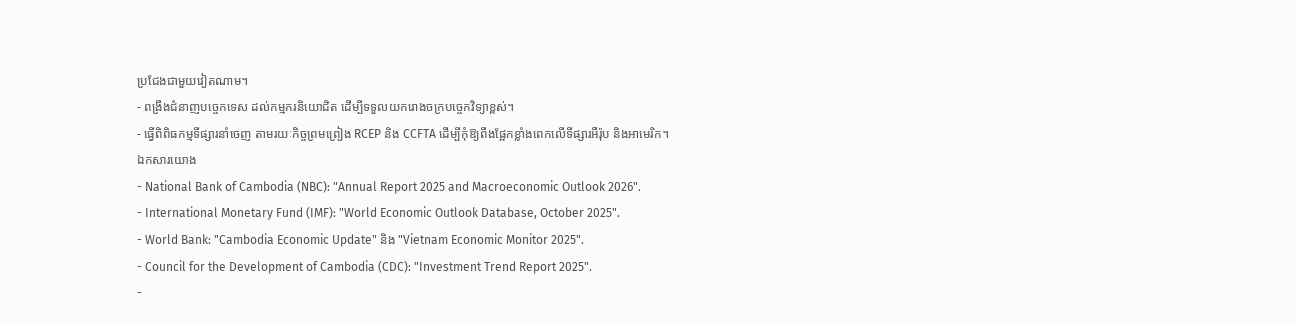ប្រជែងជាមួយវៀតណាម។
- ពង្រឹងជំនាញបច្ចេកទេស ដល់កម្មករនិយោជិត ដើម្បីទទួលយករោងចក្របច្ចេកវិទ្យាខ្ពស់។
- ធ្វើពិពិធកម្មទីផ្សារនាំចេញ តាមរយៈកិច្ចព្រមព្រៀង RCEP និង CCFTA ដើម្បីកុំឱ្យពឹងផ្អែកខ្លាំងពេកលើទីផ្សារអឺរ៉ុប និងអាមេរិក។
ឯកសារយោង
- National Bank of Cambodia (NBC): "Annual Report 2025 and Macroeconomic Outlook 2026".
- International Monetary Fund (IMF): "World Economic Outlook Database, October 2025".
- World Bank: "Cambodia Economic Update" និង "Vietnam Economic Monitor 2025".
- Council for the Development of Cambodia (CDC): "Investment Trend Report 2025".
-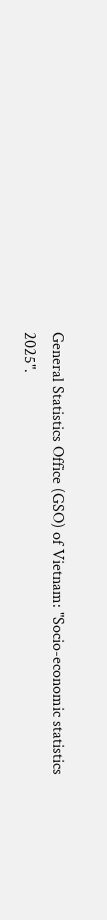General Statistics Office (GSO) of Vietnam: "Socio-economic statistics 2025".